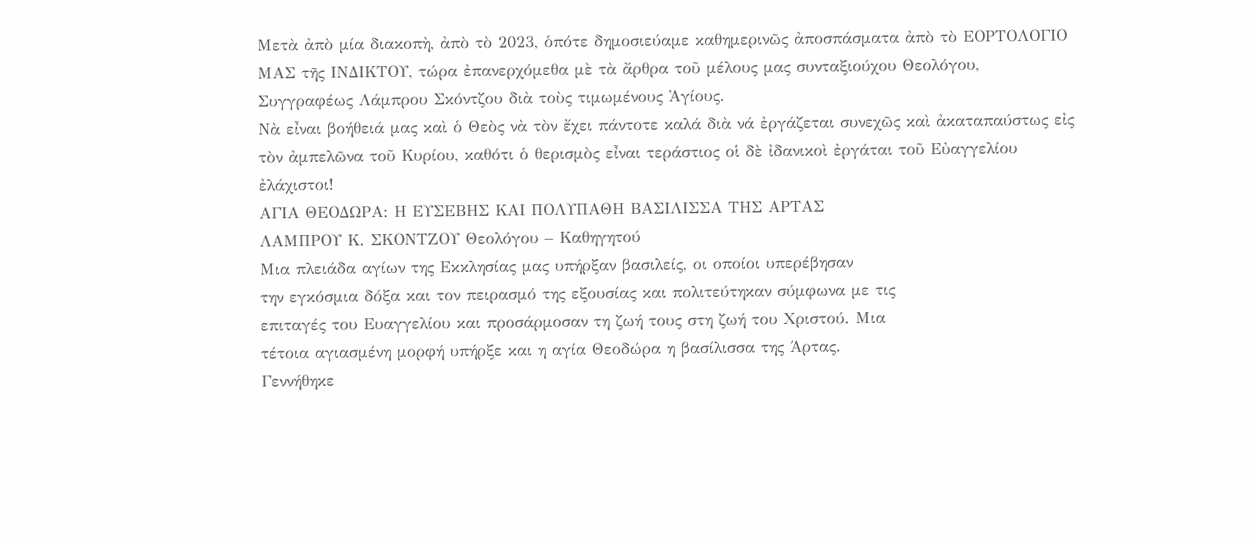Μετὰ ἀπὸ μία διακοπὴ, ἀπὸ τὸ 2023, ὁπότε δημοσιεύαμε καθημερινῶς ἀποσπάσματα ἀπὸ τὸ ΕΟΡΤΟΛΟΓΙΟ ΜΑΣ τῆς ΙΝΔΙΚΤΟΥ, τώρα ἐπανερχόμεθα μὲ τὰ ἄρθρα τοῦ μέλους μας συνταξιούχου Θεολόγου, Συγγραφέως Λάμπρου Σκόντζου διὰ τοὺς τιμωμένους Ἁγίους.
Νὰ εἶναι βοήθειά μας καὶ ὁ Θεὸς νὰ τὸν ἔχει πάντοτε καλά διὰ νά ἐργάζεται συνεχῶς καὶ ἀκαταπαύστως εἰς τὸν ἀμπελῶνα τοῦ Κυρίου, καθότι ὁ θερισμὸς εἶναι τεράστιος οἱ δὲ ἰδανικοὶ ἐργάται τοῦ Εὐαγγελίου ἐλάχιστοι!
ΑΓΙΑ ΘΕΟΔΩΡΑ: Η ΕΥΣΕΒΗΣ ΚΑΙ ΠΟΛΥΠΑΘΗ ΒΑΣΙΛΙΣΣΑ ΤΗΣ ΑΡΤΑΣ
ΛΑΜΠΡΟΥ Κ. ΣΚΟΝΤΖΟΥ Θεολόγου – Καθηγητού
Μια πλειάδα αγίων της Εκκλησίας μας υπήρξαν βασιλείς, οι οποίοι υπερέβησαν
την εγκόσμια δόξα και τον πειρασμό της εξουσίας και πολιτεύτηκαν σύμφωνα με τις
επιταγές του Ευαγγελίου και προσάρμοσαν τη ζωή τους στη ζωή του Χριστού. Μια
τέτοια αγιασμένη μορφή υπήρξε και η αγία Θεοδώρα η βασίλισσα της Άρτας.
Γεννήθηκε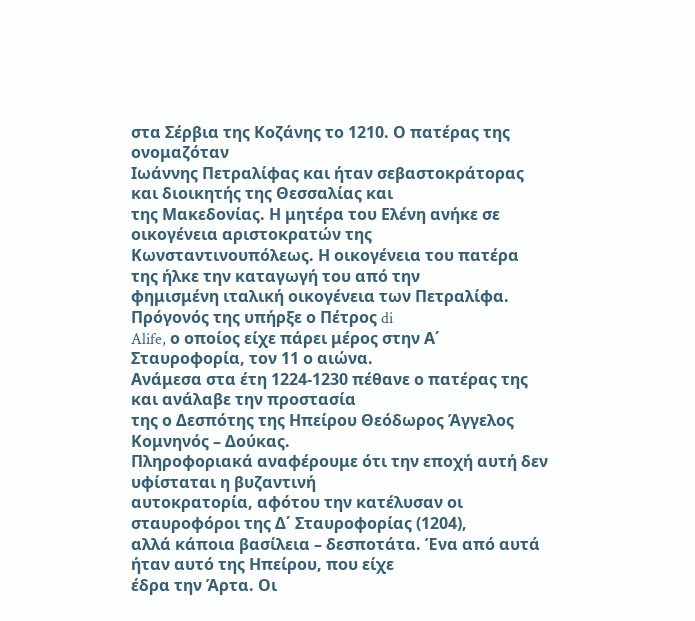στα Σέρβια της Κοζάνης το 1210. Ο πατέρας της ονομαζόταν
Ιωάννης Πετραλίφας και ήταν σεβαστοκράτορας και διοικητής της Θεσσαλίας και
της Μακεδονίας. Η μητέρα του Ελένη ανήκε σε οικογένεια αριστοκρατών της
Κωνσταντινουπόλεως. Η οικογένεια του πατέρα της ήλκε την καταγωγή του από την
φημισμένη ιταλική οικογένεια των Πετραλίφα. Πρόγονός της υπήρξε ο Πέτρος di
Alife, ο οποίος είχε πάρει μέρος στην Α΄ Σταυροφορία, τον 11 ο αιώνα.
Ανάμεσα στα έτη 1224-1230 πέθανε ο πατέρας της και ανάλαβε την προστασία
της ο Δεσπότης της Ηπείρου Θεόδωρος Άγγελος Κομνηνός – Δούκας.
Πληροφοριακά αναφέρουμε ότι την εποχή αυτή δεν υφίσταται η βυζαντινή
αυτοκρατορία, αφότου την κατέλυσαν οι σταυροφόροι της Δ΄ Σταυροφορίας (1204),
αλλά κάποια βασίλεια – δεσποτάτα. Ένα από αυτά ήταν αυτό της Ηπείρου, που είχε
έδρα την Άρτα. Οι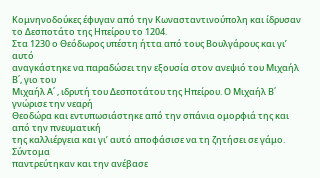Κομνηνοδούκες έφυγαν από την Κωνασταντινούπολη και ίδρυσαν
το Δεσποτάτο της Ηπείρου το 1204.
Στα 1230 ο Θεόδωρος υπέστη ήττα από τους Βουλγάρους και γι’ αυτό
αναγκάστηκε να παραδώσει την εξουσία στον ανεψιό του Μιχαήλ Β΄, γιο του
Μιχαήλ Α΄ , ιδρυτή του Δεσποτάτου της Ηπείρου. Ο Μιχαήλ Β΄ γνώρισε την νεαρή
Θεοδώρα και εντυπωσιάστηκε από την σπάνια ομορφιά της και από την πνευματική
της καλλιέργεια και γι’ αυτό αποφάσισε να τη ζητήσει σε γάμο. Σύντομα
παντρεύτηκαν και την ανέβασε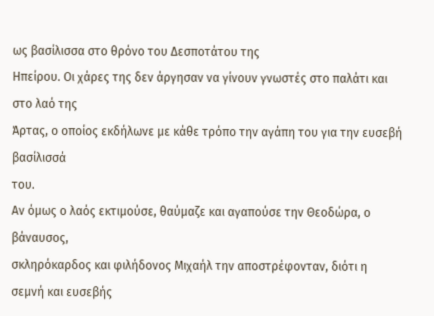ως βασίλισσα στο θρόνο του Δεσποτάτου της
Ηπείρου. Οι χάρες της δεν άργησαν να γίνουν γνωστές στο παλάτι και στο λαό της
Άρτας, ο οποίος εκδήλωνε με κάθε τρόπο την αγάπη του για την ευσεβή βασίλισσά
του.
Αν όμως ο λαός εκτιμούσε, θαύμαζε και αγαπούσε την Θεοδώρα, ο βάναυσος,
σκληρόκαρδος και φιλήδονος Μιχαήλ την αποστρέφονταν, διότι η σεμνή και ευσεβής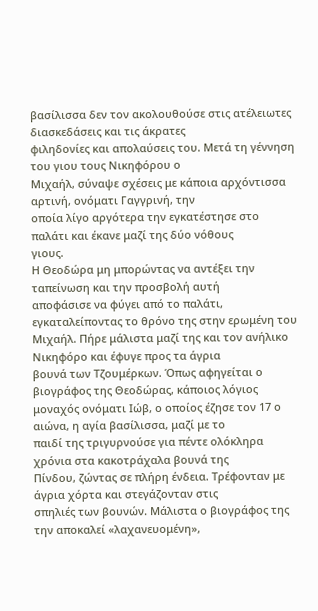βασίλισσα δεν τον ακολουθούσε στις ατέλειωτες διασκεδάσεις και τις άκρατες
φιληδονίες και απολαύσεις του. Μετά τη γέννηση του γιου τους Νικηφόρου ο
Μιχαήλ, σύναψε σχέσεις με κάποια αρχόντισσα αρτινή, ονόματι Γαγγρινή, την
οποία λίγο αργότερα την εγκατέστησε στο παλάτι και έκανε μαζί της δύο νόθους
γιους.
Η Θεοδώρα μη μπορώντας να αντέξει την ταπείνωση και την προσβολή αυτή
αποφάσισε να φύγει από το παλάτι, εγκαταλείποντας το θρόνο της στην ερωμένη του
Μιχαήλ. Πήρε μάλιστα μαζί της και τον ανήλικο Νικηφόρο και έφυγε προς τα άγρια
βουνά των Τζουμέρκων. Όπως αφηγείται ο βιογράφος της Θεοδώρας, κάποιος λόγιος
μοναχός ονόματι Ιώβ, ο οποίος έζησε τον 17 ο αιώνα, η αγία βασίλισσα, μαζί με το
παιδί της τριγυρνούσε για πέντε ολόκληρα χρόνια στα κακοτράχαλα βουνά της
Πίνδου, ζώντας σε πλήρη ένδεια. Τρέφονταν με άγρια χόρτα και στεγάζονταν στις
σπηλιές των βουνών. Μάλιστα ο βιογράφος της την αποκαλεί «λαχανευομένη»,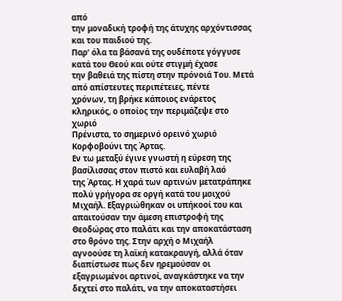από
την μοναδική τροφή της άτυχης αρχόντισσας και του παιδιού της.
Παρ’ όλα τα βάσανά της ουδέποτε γόγγυσε κατά του Θεού και ούτε στιγμή έχασε
την βαθειά της πίστη στην πρόνοιά Του. Μετά από απίστευτες περιπέτειες, πέντε
χρόνων, τη βρήκε κάποιος ενάρετος κληρικός, ο οποίος την περιμάζεψε στο χωριό
Πρένιστα, το σημερινό ορεινό χωριό Κορφοβούνι της Άρτας.
Εν τω μεταξύ έγινε γνωστή η εύρεση της βασίλισσας στον πιστό και ευλαβή λαό
της Άρτας. Η χαρά των αρτινών μετατράπηκε πολύ γρήγορα σε οργή κατά του μοιχού
Μιχαήλ. Εξαγριώθηκαν οι υπήκοοί του και απαιτούσαν την άμεση επιστροφή της
Θεοδώρας στο παλάτι και την αποκατάσταση στο θρόνο της. Στην αρχή ο Μιχαήλ
αγνοούσε τη λαϊκή κατακραυγή, αλλά όταν διαπίστωσε πως δεν ηρεμούσαν οι
εξαγριωμένοι αρτινοί, αναγκάστηκε να την δεχτεί στο παλάτι, να την αποκαταστήσει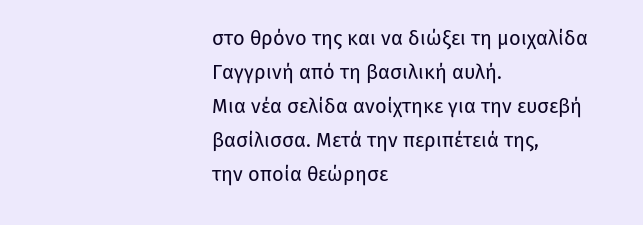στο θρόνο της και να διώξει τη μοιχαλίδα Γαγγρινή από τη βασιλική αυλή.
Μια νέα σελίδα ανοίχτηκε για την ευσεβή βασίλισσα. Μετά την περιπέτειά της,
την οποία θεώρησε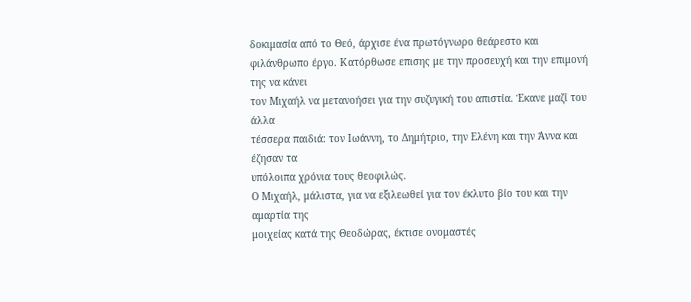δοκιμασία από το Θεό, άρχισε ένα πρωτόγνωρο θεάρεστο και
φιλάνθρωπο έργο. Κατόρθωσε επισης με την προσευχή και την επιμονή της να κάνει
τον Μιχαήλ να μετανοήσει για την συζυγική του απιστία. Έκανε μαζί του άλλα
τέσσερα παιδιά: τον Ιωάννη, το Δημήτριο, την Ελένη και την Άννα και έζησαν τα
υπόλοιπα χρόνια τους θεοφιλώς.
Ο Μιχαήλ, μάλιστα, για να εξιλεωθεί για τον έκλυτο βίο του και την αμαρτία της
μοιχείας κατά της Θεοδώρας, έκτισε ονομαστές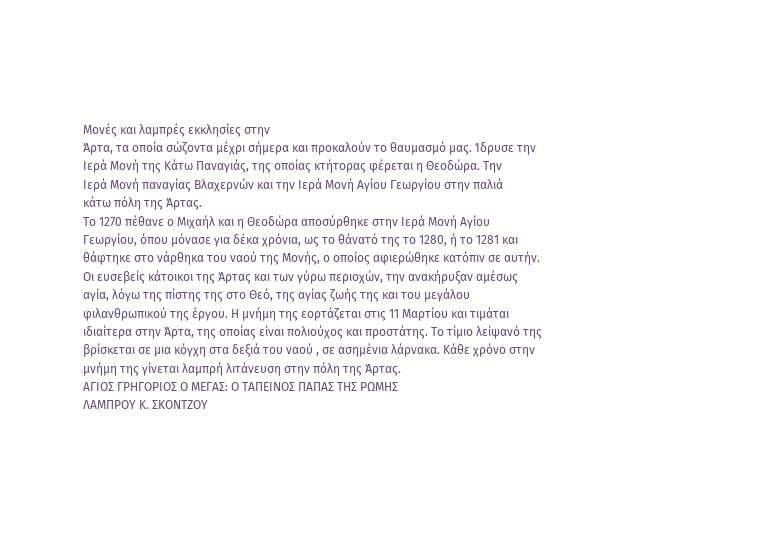Μονές και λαμπρές εκκλησίες στην
Άρτα, τα οποία σώζοντα μέχρι σήμερα και προκαλούν το θαυμασμό μας. Ίδρυσε την
Ιερά Μονή της Κάτω Παναγιάς, της οποίας κτήτορας φέρεται η Θεοδώρα. Την
Ιερά Μονή παναγίας Βλαχερνών και την Ιερά Μονή Αγίου Γεωργίου στην παλιά
κάτω πόλη της Άρτας.
Το 1270 πέθανε ο Μιχαήλ και η Θεοδώρα αποσύρθηκε στην Ιερά Μονή Αγίου
Γεωργίου, όπου μόνασε για δέκα χρόνια, ως το θάνατό της το 1280, ή το 1281 και
θάφτηκε στο νάρθηκα του ναού της Μονής, ο οποίος αφιερώθηκε κατόπιν σε αυτήν.
Οι ευσεβείς κάτοικοι της Άρτας και των γύρω περιοχών, την ανακήρυξαν αμέσως
αγία, λόγω της πίστης της στο Θεό, της αγίας ζωής της και του μεγάλου
φιλανθρωπικού της έργου. Η μνήμη της εορτάζεται στις 11 Μαρτίου και τιμάται
ιδιαίτερα στην Άρτα, της οποίας είναι πολιούχος και προστάτης. Το τίμιο λείψανό της
βρίσκεται σε μια κόγχη στα δεξιά του ναού , σε ασημένια λάρνακα. Κάθε χρόνο στην
μνήμη της γίνεται λαμπρή λιτάνευση στην πόλη της Άρτας.
ΑΓΙΟΣ ΓΡΗΓΟΡΙΟΣ Ο ΜΕΓΑΣ: Ο ΤΑΠΕΙΝΟΣ ΠΑΠΑΣ ΤΗΣ ΡΩΜΗΣ
ΛΑΜΠΡΟΥ Κ. ΣΚΟΝΤΖΟΥ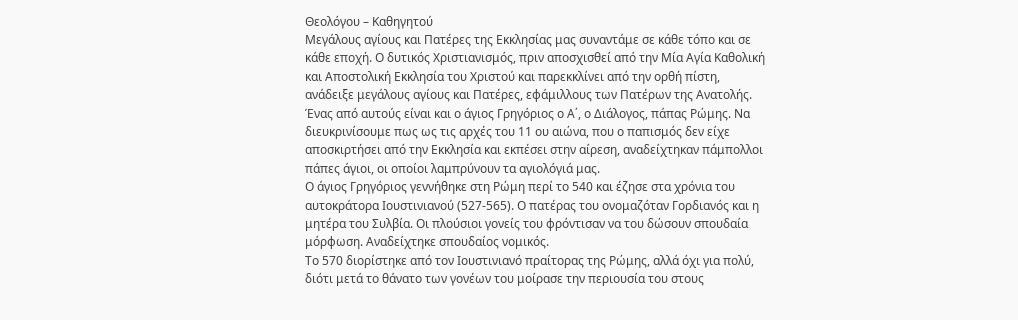Θεολόγου – Καθηγητού
Μεγάλους αγίους και Πατέρες της Εκκλησίας μας συναντάμε σε κάθε τόπο και σε
κάθε εποχή. Ο δυτικός Χριστιανισμός, πριν αποσχισθεί από την Μία Αγία Καθολική
και Αποστολική Εκκλησία του Χριστού και παρεκκλίνει από την ορθή πίστη,
ανάδειξε μεγάλους αγίους και Πατέρες, εφάμιλλους των Πατέρων της Ανατολής.
Ένας από αυτούς είναι και ο άγιος Γρηγόριος ο Α΄, ο Διάλογος, πάπας Ρώμης. Να
διευκρινίσουμε πως ως τις αρχές του 11 ου αιώνα, που ο παπισμός δεν είχε
αποσκιρτήσει από την Εκκλησία και εκπέσει στην αίρεση, αναδείχτηκαν πάμπολλοι
πάπες άγιοι, οι οποίοι λαμπρύνουν τα αγιολόγιά μας.
Ο άγιος Γρηγόριος γεννήθηκε στη Ρώμη περί το 540 και έζησε στα χρόνια του
αυτοκράτορα Ιουστινιανού (527-565). Ο πατέρας του ονομαζόταν Γορδιανός και η
μητέρα του Συλβία. Οι πλούσιοι γονείς του φρόντισαν να του δώσουν σπουδαία
μόρφωση. Αναδείχτηκε σπουδαίος νομικός.
Το 570 διορίστηκε από τον Ιουστινιανό πραίτορας της Ρώμης, αλλά όχι για πολύ,
διότι μετά το θάνατο των γονέων του μοίρασε την περιουσία του στους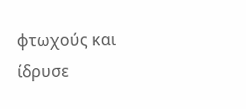φτωχούς και
ίδρυσε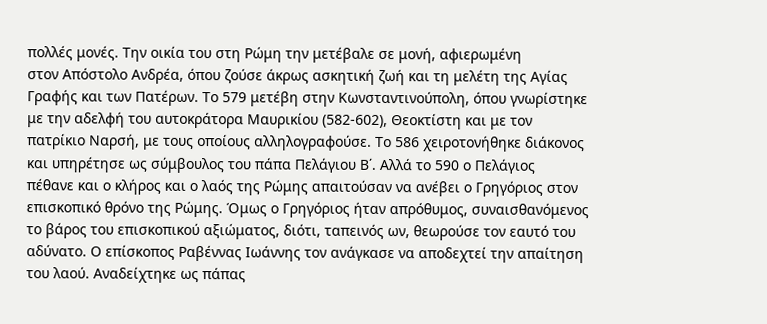πολλές μονές. Την οικία του στη Ρώμη την μετέβαλε σε μονή, αφιερωμένη
στον Απόστολο Ανδρέα, όπου ζούσε άκρως ασκητική ζωή και τη μελέτη της Αγίας
Γραφής και των Πατέρων. Το 579 μετέβη στην Κωνσταντινούπολη, όπου γνωρίστηκε
με την αδελφή του αυτοκράτορα Μαυρικίου (582-602), Θεοκτίστη και με τον
πατρίκιο Ναρσή, με τους οποίους αλληλογραφούσε. Το 586 χειροτονήθηκε διάκονος
και υπηρέτησε ως σύμβουλος του πάπα Πελάγιου Β΄. Αλλά το 590 ο Πελάγιος
πέθανε και ο κλήρος και ο λαός της Ρώμης απαιτούσαν να ανέβει ο Γρηγόριος στον
επισκοπικό θρόνο της Ρώμης. Όμως ο Γρηγόριος ήταν απρόθυμος, συναισθανόμενος
το βάρος του επισκοπικού αξιώματος, διότι, ταπεινός ων, θεωρούσε τον εαυτό του
αδύνατο. Ο επίσκοπος Ραβέννας Ιωάννης τον ανάγκασε να αποδεχτεί την απαίτηση
του λαού. Αναδείχτηκε ως πάπας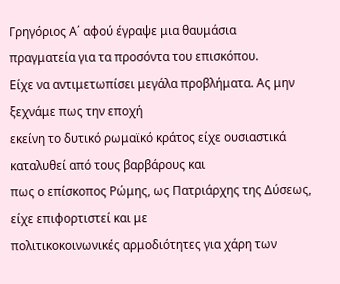Γρηγόριος Α΄ αφού έγραψε μια θαυμάσια
πραγματεία για τα προσόντα του επισκόπου.
Είχε να αντιμετωπίσει μεγάλα προβλήματα. Ας μην ξεχνάμε πως την εποχή
εκείνη το δυτικό ρωμαϊκό κράτος είχε ουσιαστικά καταλυθεί από τους βαρβάρους και
πως ο επίσκοπος Ρώμης, ως Πατριάρχης της Δύσεως, είχε επιφορτιστεί και με
πολιτικοκοινωνικές αρμοδιότητες για χάρη των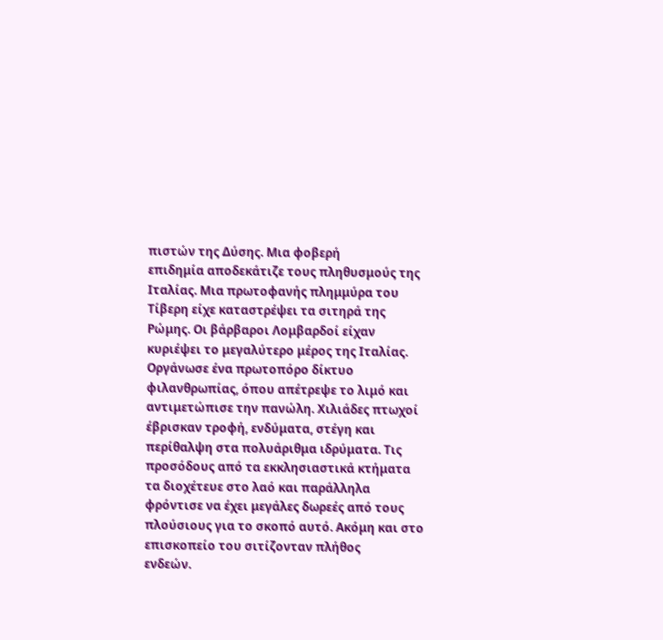πιστών της Δύσης. Μια φοβερή
επιδημία αποδεκάτιζε τους πληθυσμούς της Ιταλίας. Μια πρωτοφανής πλημμύρα του
Τίβερη είχε καταστρέψει τα σιτηρά της Ρώμης. Οι βάρβαροι Λομβαρδοί είχαν
κυριέψει το μεγαλύτερο μέρος της Ιταλίας.
Οργάνωσε ένα πρωτοπόρο δίκτυο φιλανθρωπίας, όπου απέτρεψε το λιμό και
αντιμετώπισε την πανώλη. Χιλιάδες πτωχοί έβρισκαν τροφή, ενδύματα, στέγη και
περίθαλψη στα πολυάριθμα ιδρύματα. Τις προσόδους από τα εκκλησιαστικά κτήματα
τα διοχέτευε στο λαό και παράλληλα φρόντισε να έχει μεγάλες δωρεές από τους
πλούσιους για το σκοπό αυτό. Ακόμη και στο επισκοπείο του σιτίζονταν πλήθος
ενδεών.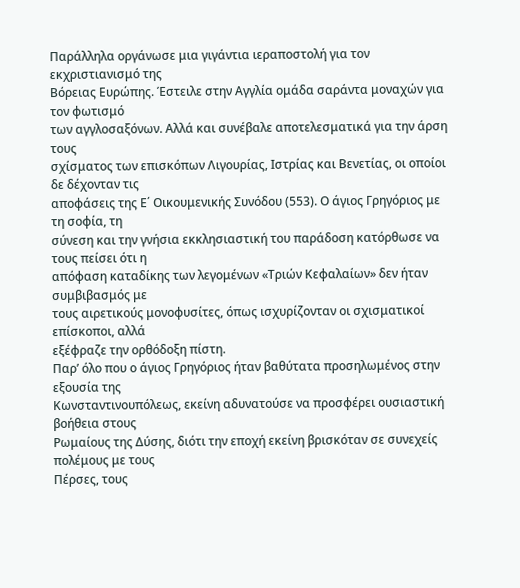Παράλληλα οργάνωσε μια γιγάντια ιεραποστολή για τον εκχριστιανισμό της
Βόρειας Ευρώπης. Έστειλε στην Αγγλία ομάδα σαράντα μοναχών για τον φωτισμό
των αγγλοσαξόνων. Αλλά και συνέβαλε αποτελεσματικά για την άρση τους
σχίσματος των επισκόπων Λιγουρίας, Ιστρίας και Βενετίας, οι οποίοι δε δέχονταν τις
αποφάσεις της Ε΄ Οικουμενικής Συνόδου (553). Ο άγιος Γρηγόριος με τη σοφία, τη
σύνεση και την γνήσια εκκλησιαστική του παράδοση κατόρθωσε να τους πείσει ότι η
απόφαση καταδίκης των λεγομένων «Τριών Κεφαλαίων» δεν ήταν συμβιβασμός με
τους αιρετικούς μονοφυσίτες, όπως ισχυρίζονταν οι σχισματικοί επίσκοποι, αλλά
εξέφραζε την ορθόδοξη πίστη.
Παρ’ όλο που ο άγιος Γρηγόριος ήταν βαθύτατα προσηλωμένος στην εξουσία της
Κωνσταντινουπόλεως, εκείνη αδυνατούσε να προσφέρει ουσιαστική βοήθεια στους
Ρωμαίους της Δύσης, διότι την εποχή εκείνη βρισκόταν σε συνεχείς πολέμους με τους
Πέρσες, τους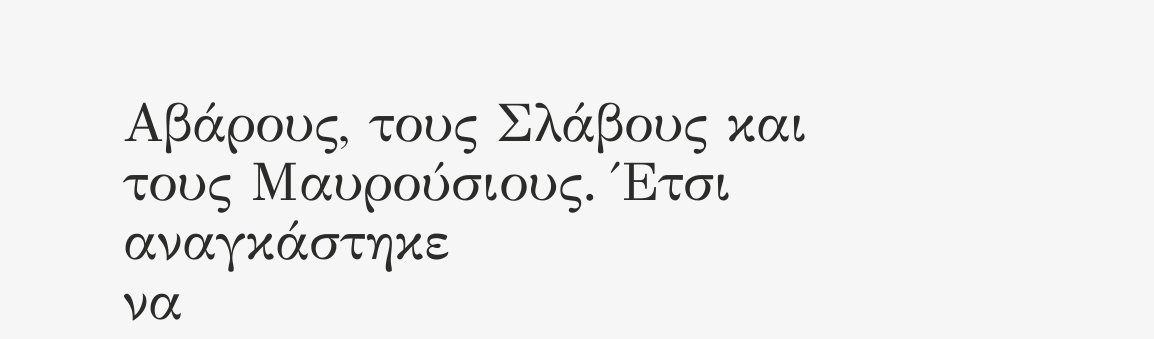Αβάρους, τους Σλάβους και τους Μαυρούσιους. Έτσι αναγκάστηκε
να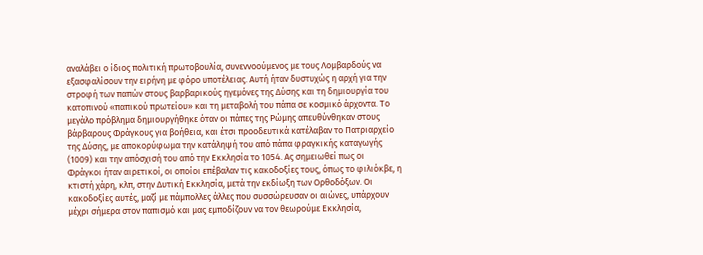αναλάβει ο ίδιος πολιτική πρωτοβουλία, συνεννοούμενος με τους Λομβαρδούς να
εξασφαλίσουν την ειρήνη με φόρο υποτέλειας. Αυτή ήταν δυστυχώς η αρχή για την
στροφή των παπών στους βαρβαρικούς ηγεμόνες της Δύσης και τη δημιουργία του
κατοπινού «παπικού πρωτείου» και τη μεταβολή του πάπα σε κοσμικό άρχοντα. Το
μεγάλο πρόβλημα δημιουργήθηκε όταν οι πάπες της Ρώμης απευθύνθηκαν στους
βάρβαρους Φράγκους για βοήθεια, και έτσι προοδευτικά κατέλαβαν το Πατριαρχείο
της Δύσης, με αποκορύφωμα την κατάληψή του από πάπα φραγκικής καταγωγής
(1009) και την απόσχισή του από την Εκκλησία το 1054. Ας σημειωθεί πως οι
Φράγκοι ήταν αιρετικοί, οι οποίοι επέβαλαν τις κακοδοξίες τους, όπως το φιλιόκβε, η
κτιστή χάρη, κλπ, στην Δυτική Εκκλησία, μετά την εκδίωξη των Ορθοδόξων. Οι
κακοδοξίες αυτές, μαζί με πάμπολλες άλλες που συσσώρευσαν οι αιώνες, υπάρχουν
μέχρι σήμερα στον παπισμό και μας εμποδίζουν να τον θεωρούμε Εκκλησία,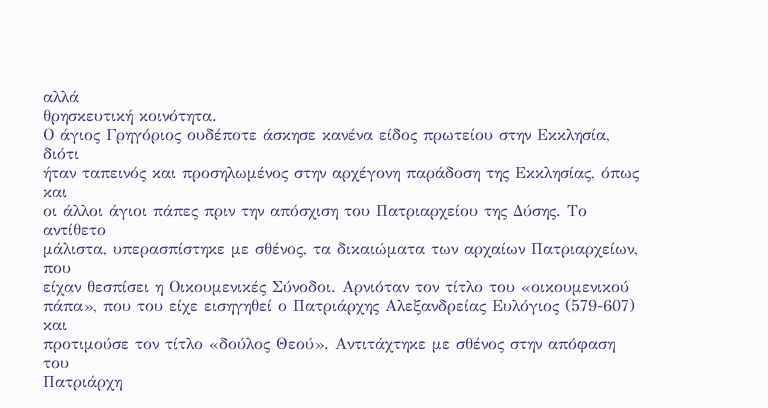αλλά
θρησκευτική κοινότητα.
Ο άγιος Γρηγόριος ουδέποτε άσκησε κανένα είδος πρωτείου στην Εκκλησία, διότι
ήταν ταπεινός και προσηλωμένος στην αρχέγονη παράδοση της Εκκλησίας, όπως και
οι άλλοι άγιοι πάπες πριν την απόσχιση του Πατριαρχείου της Δύσης. Το αντίθετο
μάλιστα, υπερασπίστηκε με σθένος, τα δικαιώματα των αρχαίων Πατριαρχείων, που
είχαν θεσπίσει η Οικουμενικές Σύνοδοι. Αρνιόταν τον τίτλο του «οικουμενικού
πάπα», που του είχε εισηγηθεί ο Πατριάρχης Αλεξανδρείας Ευλόγιος (579-607) και
προτιμούσε τον τίτλο «δούλος Θεού». Αντιτάχτηκε με σθένος στην απόφαση του
Πατριάρχη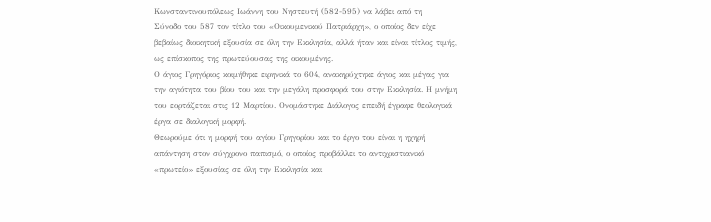Κωνσταντινουπόλεως Ιωάννη του Νηστευτή (582-595) να λάβει από τη
Σύνοδο του 587 τον τίτλο του «Οικουμενικού Πατριάρχη», ο οποίος δεν είχε
βεβαίως διοικητική εξουσία σε όλη την Εκκλησία, αλλά ήταν και είναι τίτλος τιμής,
ως επίσκοπος της πρωτεύουσας της οικουμένης.
Ο άγιος Γρηγόριος κοιμήθηκε ειρηνικά το 604, ανακηρύχτηκε άγιος και μέγας για
την αγιότητα του βίου του και την μεγάλη προσφορά του στην Εκκλησία. Η μνήμη
του εορτάζεται στις 12 Μαρτίου. Ονομάστηκε Διάλογος επειδή έγραφε θεολογικά
έργα σε διαλογική μορφή.
Θεωρούμε ότι η μορφή του αγίου Γρηγορίου και το έργο του είναι η ηχηρή
απάντηση στον σύγχρονο παπισμό, ο οποίος προβάλλει το αντιχριστιανικό
«πρωτείο» εξουσίας σε όλη την Εκκλησία και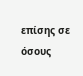επίσης σε όσους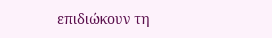επιδιώκουν τη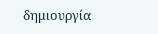δημιουργία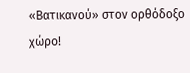«Βατικανού» στον ορθόδοξο χώρο!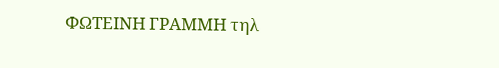ΦΩΤΕΙΝΗ ΓΡΑΜΜΗ τηλ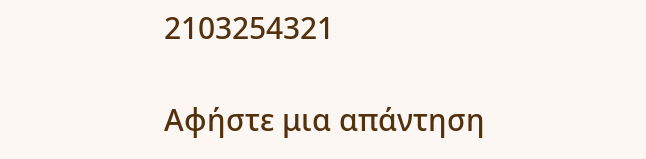2103254321

Αφήστε μια απάντηση